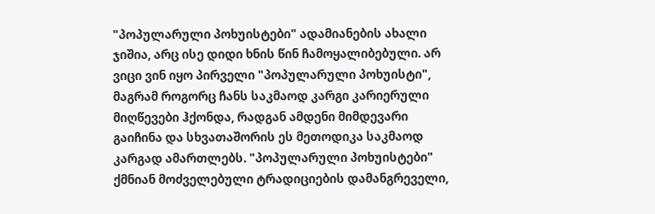"პოპულარული პოხუისტები" ადამიანების ახალი ჯიშია, არც ისე დიდი ხნის წინ ჩამოყალიბებული. არ ვიცი ვინ იყო პირველი "პოპულარული პოხუისტი", მაგრამ როგორც ჩანს საკმაოდ კარგი კარიერული მიღწევები ჰქონდა, რადგან ამდენი მიმდევარი გაიჩინა და სხვათაშორის ეს მეთოდიკა საკმაოდ კარგად ამართლებს. "პოპულარული პოხუისტები" ქმნიან მოძველებული ტრადიციების დამანგრეველი,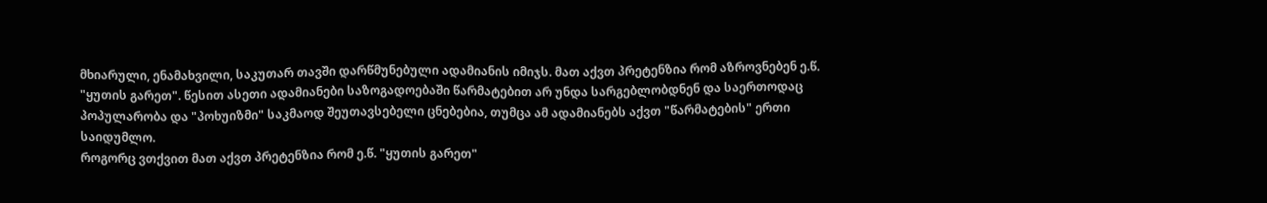მხიარული, ენამახვილი, საკუთარ თავში დარწმუნებული ადამიანის იმიჯს. მათ აქვთ პრეტენზია რომ აზროვნებენ ე.წ. "ყუთის გარეთ". წესით ასეთი ადამიანები საზოგადოებაში წარმატებით არ უნდა სარგებლობდნენ და საერთოდაც პოპულარობა და "პოხუიზმი" საკმაოდ შეუთავსებელი ცნებებია, თუმცა ამ ადამიანებს აქვთ "წარმატების" ერთი საიდუმლო.
როგორც ვთქვით მათ აქვთ პრეტენზია რომ ე.წ. "ყუთის გარეთ"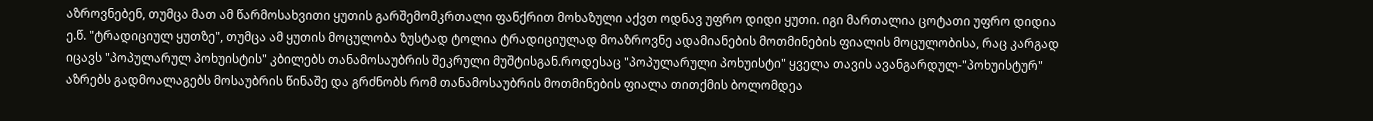აზროვნებენ, თუმცა მათ ამ წარმოსახვითი ყუთის გარშემომკრთალი ფანქრით მოხაზული აქვთ ოდნავ უფრო დიდი ყუთი. იგი მართალია ცოტათი უფრო დიდია ე.წ. "ტრადიციულ ყუთზე", თუმცა ამ ყუთის მოცულობა ზუსტად ტოლია ტრადიციულად მოაზროვნე ადამიანების მოთმინების ფიალის მოცულობისა, რაც კარგად იცავს "პოპულარულ პოხუისტის" კბილებს თანამოსაუბრის შეკრული მუშტისგან.როდესაც "პოპულარული პოხუისტი" ყველა თავის ავანგარდულ-"პოხუისტურ" აზრებს გადმოალაგებს მოსაუბრის წინაშე და გრძნობს რომ თანამოსაუბრის მოთმინების ფიალა თითქმის ბოლომდეა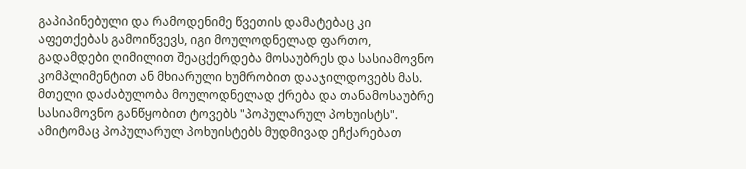გაპიპინებული და რამოდენიმე წვეთის დამატებაც კი აფეთქებას გამოიწვევს, იგი მოულოდნელად ფართო, გადამდები ღიმილით შეაცქერდება მოსაუბრეს და სასიამოვნო კომპლიმენტით ან მხიარული ხუმრობით დააჯილდოვებს მას. მთელი დაძაბულობა მოულოდნელად ქრება და თანამოსაუბრე სასიამოვნო განწყობით ტოვებს "პოპულარულ პოხუისტს". ამიტომაც პოპულარულ პოხუისტებს მუდმივად ეჩქარებათ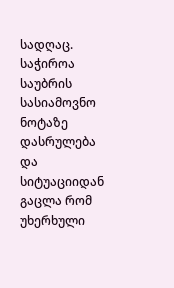სადღაც. საჭიროა საუბრის სასიამოვნო ნოტაზე დასრულება და სიტუაციიდან გაცლა რომ უხერხული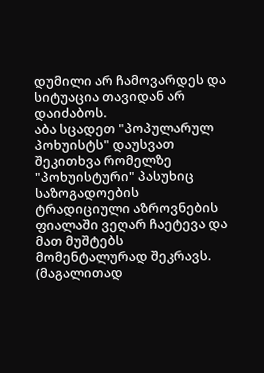დუმილი არ ჩამოვარდეს და სიტუაცია თავიდან არ დაიძაბოს.
აბა სცადეთ "პოპულარულ პოხუისტს" დაუსვათ შეკითხვა რომელზე "პოხუისტური" პასუხიც საზოგადოების ტრადიციული აზროვნების ფიალაში ვეღარ ჩაეტევა და მათ მუშტებს მომენტალურად შეკრავს. (მაგალითად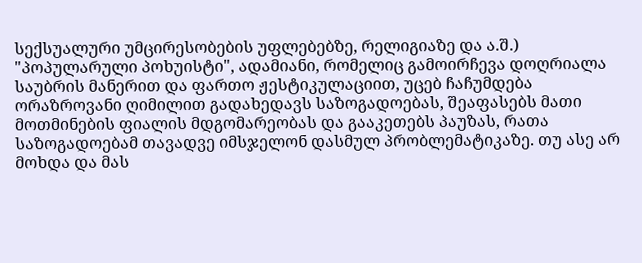სექსუალური უმცირესობების უფლებებზე, რელიგიაზე და ა.შ.) "პოპულარული პოხუისტი", ადამიანი, რომელიც გამოირჩევა დოღრიალა საუბრის მანერით და ფართო ჟესტიკულაციით, უცებ ჩაჩუმდება ორაზროვანი ღიმილით გადახედავს საზოგადოებას, შეაფასებს მათი მოთმინების ფიალის მდგომარეობას და გააკეთებს პაუზას, რათა საზოგადოებამ თავადვე იმსჯელონ დასმულ პრობლემატიკაზე. თუ ასე არ მოხდა და მას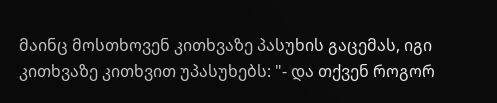მაინც მოსთხოვენ კითხვაზე პასუხის გაცემას, იგი კითხვაზე კითხვით უპასუხებს: "- და თქვენ როგორ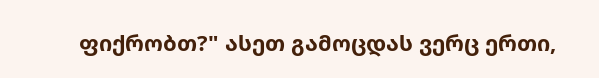ფიქრობთ?" ასეთ გამოცდას ვერც ერთი,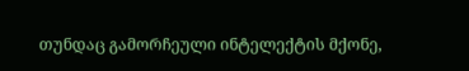თუნდაც გამორჩეული ინტელექტის მქონე,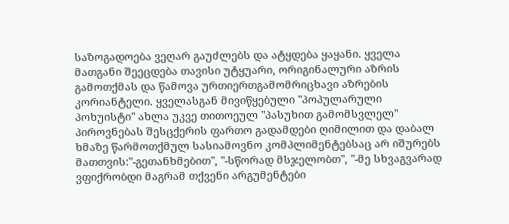საზოგადოება ვეღარ გაუძლებს და ატყდება ყაყანი. ყველა მათგანი შეეცდება თავისი უტყუარი, ორიგინალური აზრის გამოთქმას და წამოვა ურთიერთგამომრიცხავი აზრების კორიანტელი. ყველასგან მივიწყებული "პოპულარული პოხუისტი" ახლა უკვე თითოეულ "პასუხით გამომსვლელ" პიროვნებას შესცქერის ფართო გადამდები ღიმილით და დაბალ ხმაზე წარმოთქმულ სასიამოვნო კომპლიმენტებსაც არ იშურებს მათთვის:"-გეთანხმებით", "-სწორად მსჯელობთ", "-მე სხვაგვარად ვფიქრობდი მაგრამ თქვენი არგუმენტები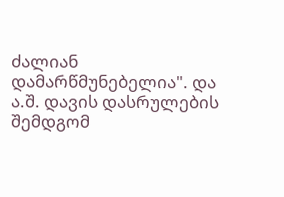ძალიან დამარწმუნებელია". და ა.შ. დავის დასრულების შემდგომ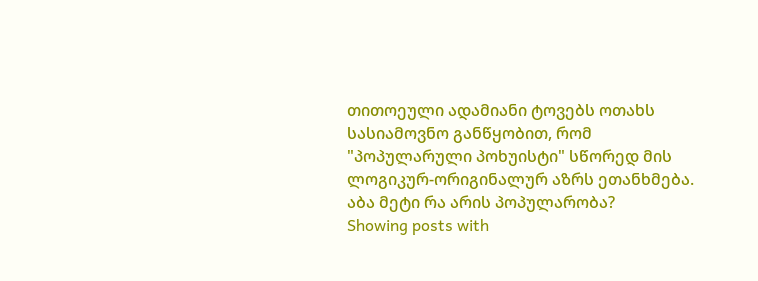თითოეული ადამიანი ტოვებს ოთახს სასიამოვნო განწყობით, რომ "პოპულარული პოხუისტი" სწორედ მის ლოგიკურ-ორიგინალურ აზრს ეთანხმება.
აბა მეტი რა არის პოპულარობა?
Showing posts with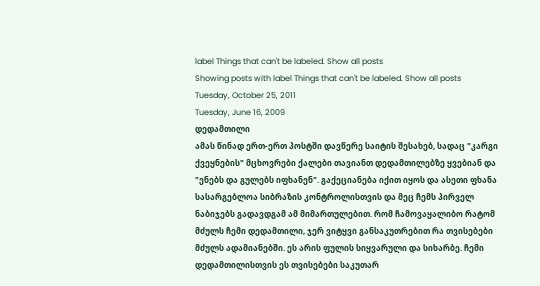label Things that can't be labeled. Show all posts
Showing posts with label Things that can't be labeled. Show all posts
Tuesday, October 25, 2011
Tuesday, June 16, 2009
დედამთილი
ამას წინად ერთ-ერთ პოსტში დავწერე საიტის შესახებ, სადაც "კარგი ქვეყნების" მცხოვრები ქალები თავიანთ დედამთილებზე ყვებიან და "ენებს და გულებს იფხანენ". გაქეციანება იქით იყოს და ასეთი ფხანა სასარგებლოა სიბრაზის კონტროლისთვის და მეც ჩემს პირველ ნაბიჯებს გადავდგამ ამ მიმართულებით. რომ ჩამოვაყალიბო რატომ მძულს ჩემი დედამთილი, ჯერ ვიტყვი განსაკუთრებით რა თვისებები მძულს ადამიანებში. ეს არის ფულის სიყვარული და სიხარბე. ჩემი დედამთილისთვის ეს თვისებები საკუთარ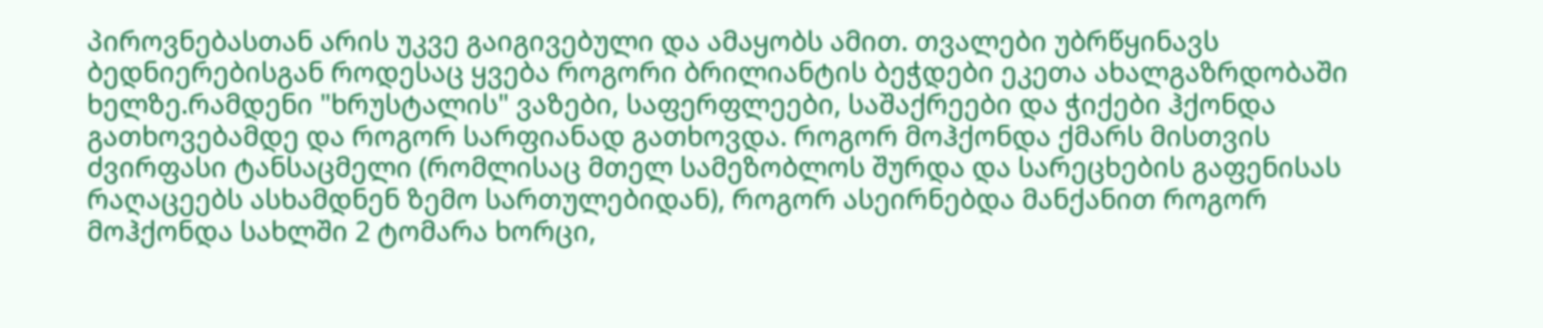პიროვნებასთან არის უკვე გაიგივებული და ამაყობს ამით. თვალები უბრწყინავს ბედნიერებისგან როდესაც ყვება როგორი ბრილიანტის ბეჭდები ეკეთა ახალგაზრდობაში ხელზე.რამდენი "ხრუსტალის" ვაზები, საფერფლეები, საშაქრეები და ჭიქები ჰქონდა გათხოვებამდე და როგორ სარფიანად გათხოვდა. როგორ მოჰქონდა ქმარს მისთვის ძვირფასი ტანსაცმელი (რომლისაც მთელ სამეზობლოს შურდა და სარეცხების გაფენისას რაღაცეებს ასხამდნენ ზემო სართულებიდან), როგორ ასეირნებდა მანქანით როგორ მოჰქონდა სახლში 2 ტომარა ხორცი,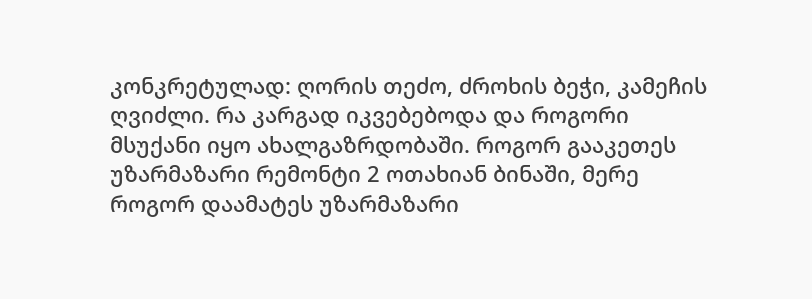კონკრეტულად: ღორის თეძო, ძროხის ბეჭი, კამეჩის ღვიძლი. რა კარგად იკვებებოდა და როგორი მსუქანი იყო ახალგაზრდობაში. როგორ გააკეთეს უზარმაზარი რემონტი 2 ოთახიან ბინაში, მერე როგორ დაამატეს უზარმაზარი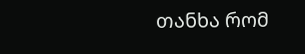თანხა რომ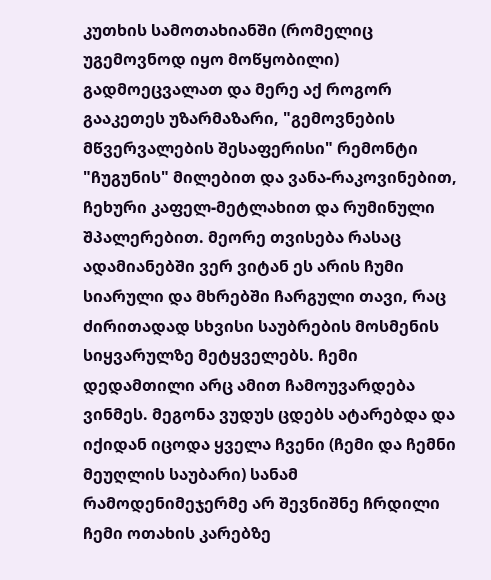კუთხის სამოთახიანში (რომელიც უგემოვნოდ იყო მოწყობილი) გადმოეცვალათ და მერე აქ როგორ გააკეთეს უზარმაზარი, "გემოვნების მწვერვალების შესაფერისი" რემონტი "ჩუგუნის" მილებით და ვანა-რაკოვინებით, ჩეხური კაფელ-მეტლახით და რუმინული შპალერებით. მეორე თვისება რასაც ადამიანებში ვერ ვიტან ეს არის ჩუმი სიარული და მხრებში ჩარგული თავი, რაც ძირითადად სხვისი საუბრების მოსმენის სიყვარულზე მეტყველებს. ჩემი დედამთილი არც ამით ჩამოუვარდება ვინმეს. მეგონა ვუდუს ცდებს ატარებდა და იქიდან იცოდა ყველა ჩვენი (ჩემი და ჩემნი მეუღლის საუბარი) სანამ რამოდენიმეჯერმე არ შევნიშნე ჩრდილი ჩემი ოთახის კარებზე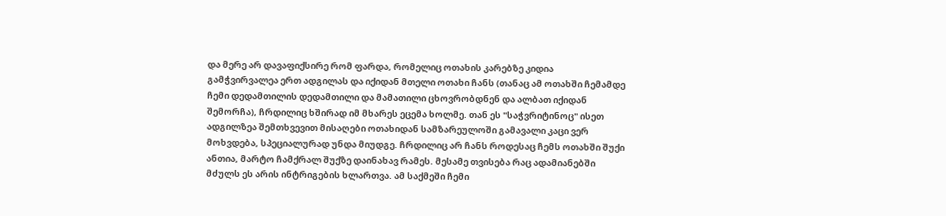და მერე არ დავაფიქსირე რომ ფარდა, რომელიც ოთახის კარებზე კიდია გამჭვირვალეა ერთ ადგილას და იქიდან მთელი ოთახი ჩანს (თანაც ამ ოთახში ჩემამდე ჩემი დედამთილის დედამთილი და მამათილი ცხოვრობდნენ და ალბათ იქიდან შემორჩა), ჩრდილიც ხშირად იმ მხარეს ეცემა ხოლმე. თან ეს "საჭვრიტინოც" ისეთ ადგილზეა შემთხვევით მისაღები ოთახიდან სამზარეულოში გამავალი კაცი ვერ მოხვდება, სპეციალურად უნდა მიუდგე. ჩრდილიც არ ჩანს როდესაც ჩემს ოთახში შუქი ანთია, მარტო ჩამქრალ შუქზე დაინახავ რამეს. მესამე თვისება რაც ადამიანებში მძულს ეს არის ინტრიგების ხლართვა. ამ საქმეში ჩემი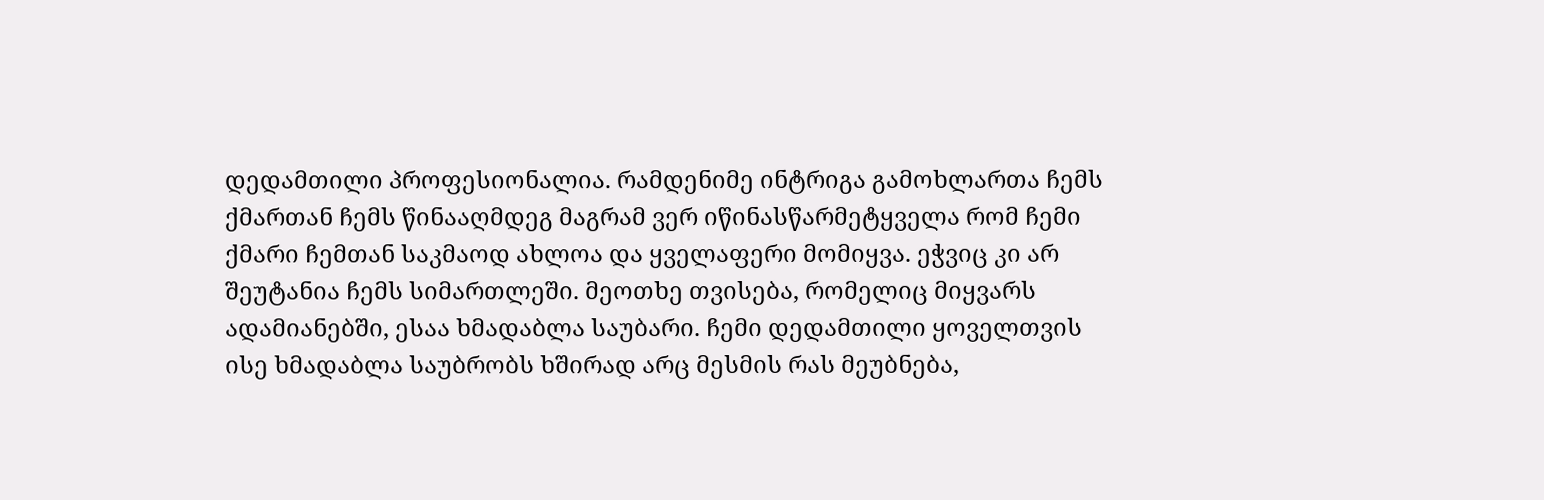დედამთილი პროფესიონალია. რამდენიმე ინტრიგა გამოხლართა ჩემს ქმართან ჩემს წინააღმდეგ მაგრამ ვერ იწინასწარმეტყველა რომ ჩემი ქმარი ჩემთან საკმაოდ ახლოა და ყველაფერი მომიყვა. ეჭვიც კი არ შეუტანია ჩემს სიმართლეში. მეოთხე თვისება, რომელიც მიყვარს ადამიანებში, ესაა ხმადაბლა საუბარი. ჩემი დედამთილი ყოველთვის ისე ხმადაბლა საუბრობს ხშირად არც მესმის რას მეუბნება,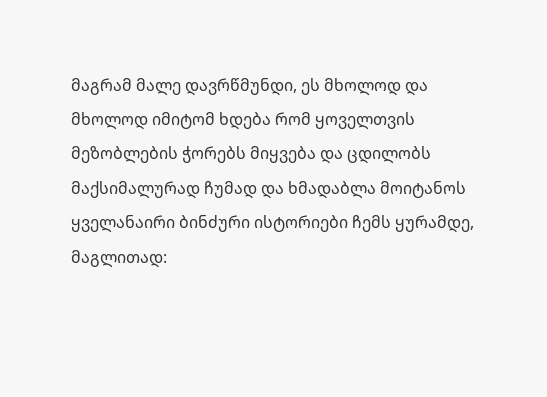მაგრამ მალე დავრწმუნდი, ეს მხოლოდ და მხოლოდ იმიტომ ხდება რომ ყოველთვის მეზობლების ჭორებს მიყვება და ცდილობს მაქსიმალურად ჩუმად და ხმადაბლა მოიტანოს ყველანაირი ბინძური ისტორიები ჩემს ყურამდე, მაგლითად: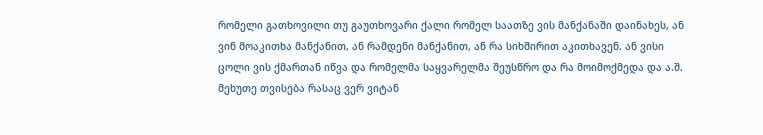რომელი გათხოვილი თუ გაუთხოვარი ქალი რომელ საათზე ვის მანქანაში დაინახეს, ან ვინ მოაკითხა მანქანით, ან რამდენი მანქანით, ან რა სიხშირით აკითხავენ. ან ვისი ცოლი ვის ქმართან იწვა და რომელმა საყვარელმა შეუსწრო და რა მოიმოქმედა და ა.შ.
მეხუთე თვისება რასაც ვერ ვიტან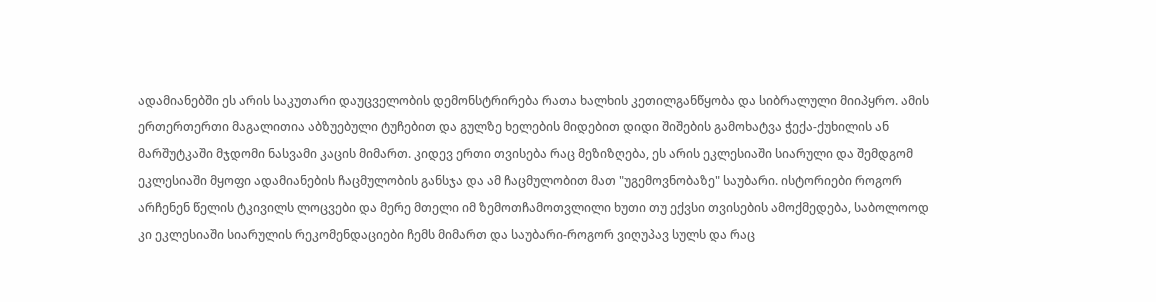ადამიანებში ეს არის საკუთარი დაუცველობის დემონსტრირება რათა ხალხის კეთილგანწყობა და სიბრალული მიიპყრო. ამის ერთერთერთი მაგალითია აბზუებული ტუჩებით და გულზე ხელების მიდებით დიდი შიშების გამოხატვა ჭექა-ქუხილის ან მარშუტკაში მჯდომი ნასვამი კაცის მიმართ. კიდევ ერთი თვისება რაც მეზიზღება, ეს არის ეკლესიაში სიარული და შემდგომ ეკლესიაში მყოფი ადამიანების ჩაცმულობის განსჯა და ამ ჩაცმულობით მათ "უგემოვნობაზე" საუბარი. ისტორიები როგორ არჩენენ წელის ტკივილს ლოცვები და მერე მთელი იმ ზემოთჩამოთვლილი ხუთი თუ ექვსი თვისების ამოქმედება, საბოლოოდ კი ეკლესიაში სიარულის რეკომენდაციები ჩემს მიმართ და საუბარი-როგორ ვიღუპავ სულს და რაც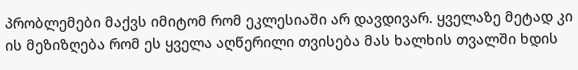პრობლემები მაქვს იმიტომ რომ ეკლესიაში არ დავდივარ. ყველაზე მეტად კი ის მეზიზღება რომ ეს ყველა აღწერილი თვისება მას ხალხის თვალში ხდის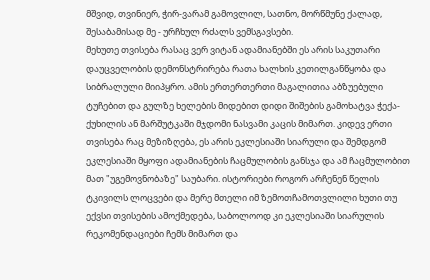მშვიდ, თვინიერ, ჭირ-ვარამ გამოვლილ, სათნო, მორწმუნე ქალად, შესაბამისად მე - ურჩხულ რძალს ვემსგავსები.
მეხუთე თვისება რასაც ვერ ვიტან ადამიანებში ეს არის საკუთარი დაუცველობის დემონსტრირება რათა ხალხის კეთილგანწყობა და სიბრალული მიიპყრო. ამის ერთერთერთი მაგალითია აბზუებული ტუჩებით და გულზე ხელების მიდებით დიდი შიშების გამოხატვა ჭექა-ქუხილის ან მარშუტკაში მჯდომი ნასვამი კაცის მიმართ. კიდევ ერთი თვისება რაც მეზიზღება, ეს არის ეკლესიაში სიარული და შემდგომ ეკლესიაში მყოფი ადამიანების ჩაცმულობის განსჯა და ამ ჩაცმულობით მათ "უგემოვნობაზე" საუბარი. ისტორიები როგორ არჩენენ წელის ტკივილს ლოცვები და მერე მთელი იმ ზემოთჩამოთვლილი ხუთი თუ ექვსი თვისების ამოქმედება, საბოლოოდ კი ეკლესიაში სიარულის რეკომენდაციები ჩემს მიმართ და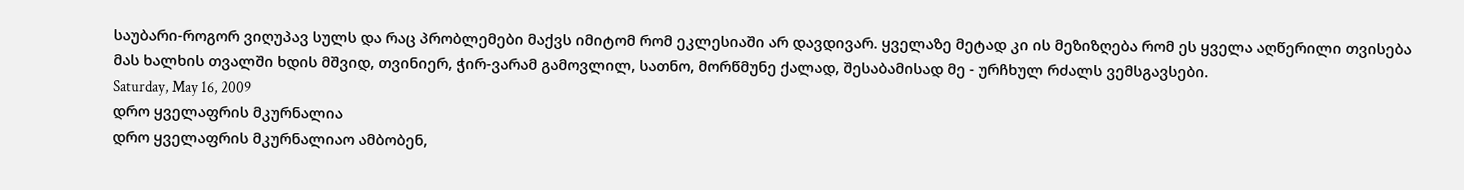საუბარი-როგორ ვიღუპავ სულს და რაც პრობლემები მაქვს იმიტომ რომ ეკლესიაში არ დავდივარ. ყველაზე მეტად კი ის მეზიზღება რომ ეს ყველა აღწერილი თვისება მას ხალხის თვალში ხდის მშვიდ, თვინიერ, ჭირ-ვარამ გამოვლილ, სათნო, მორწმუნე ქალად, შესაბამისად მე - ურჩხულ რძალს ვემსგავსები.
Saturday, May 16, 2009
დრო ყველაფრის მკურნალია
დრო ყველაფრის მკურნალიაო ამბობენ,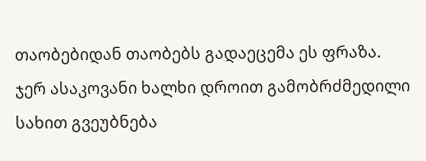თაობებიდან თაობებს გადაეცემა ეს ფრაზა. ჯერ ასაკოვანი ხალხი დროით გამობრძმედილი სახით გვეუბნება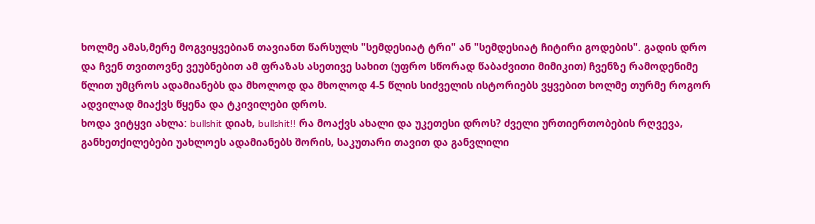ხოლმე ამას,მერე მოგვიყვებიან თავიანთ წარსულს "სემდესიატ ტრი" ან "სემდესიატ ჩიტირი გოდების". გადის დრო და ჩვენ თვითოვნე ვეუბნებით ამ ფრაზას ასეთივე სახით (უფრო სწორად წაბაძვითი მიმიკით) ჩვენზე რამოდენიმე წლით უმცროს ადამიანებს და მხოლოდ და მხოლოდ 4-5 წლის სიძველის ისტორიებს ვყვებით ხოლმე თურმე როგორ ადვილად მიაქვს წყენა და ტკივილები დროს.
ხოდა ვიტყვი ახლა: bullshit დიახ, bullshit!! რა მოაქვს ახალი და უკეთესი დროს? ძველი ურთიერთობების რღვევა, განხეთქილებები უახლოეს ადამიანებს შორის, საკუთარი თავით და განვლილი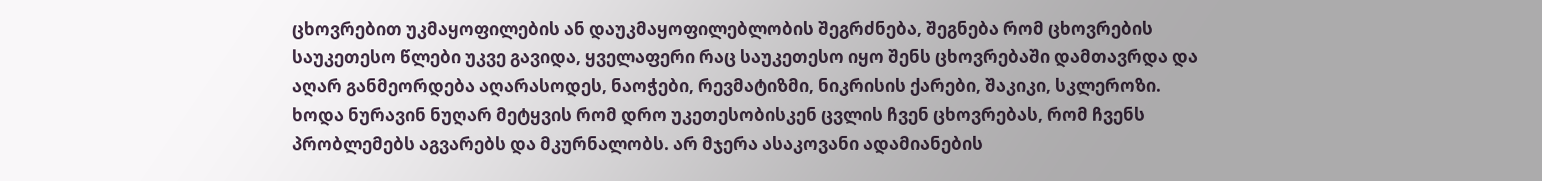ცხოვრებით უკმაყოფილების ან დაუკმაყოფილებლობის შეგრძნება, შეგნება რომ ცხოვრების საუკეთესო წლები უკვე გავიდა, ყველაფერი რაც საუკეთესო იყო შენს ცხოვრებაში დამთავრდა და აღარ განმეორდება აღარასოდეს, ნაოჭები, რევმატიზმი, ნიკრისის ქარები, შაკიკი, სკლეროზი. ხოდა ნურავინ ნუღარ მეტყვის რომ დრო უკეთესობისკენ ცვლის ჩვენ ცხოვრებას, რომ ჩვენს პრობლემებს აგვარებს და მკურნალობს. არ მჯერა ასაკოვანი ადამიანების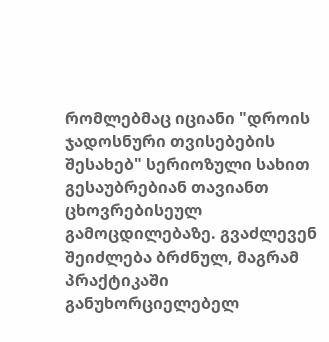რომლებმაც იციანი "დროის ჯადოსნური თვისებების შესახებ" სერიოზული სახით გესაუბრებიან თავიანთ ცხოვრებისეულ გამოცდილებაზე. გვაძლევენ შეიძლება ბრძნულ, მაგრამ პრაქტიკაში განუხორციელებელ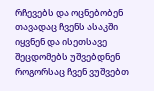რჩევებს და ოცნებობენ თავადაც ჩვენს ასაკში იყვნენ და ისეთსავე შეცდომებს უშვებდნენ როგორსაც ჩვენ ვუშვებთ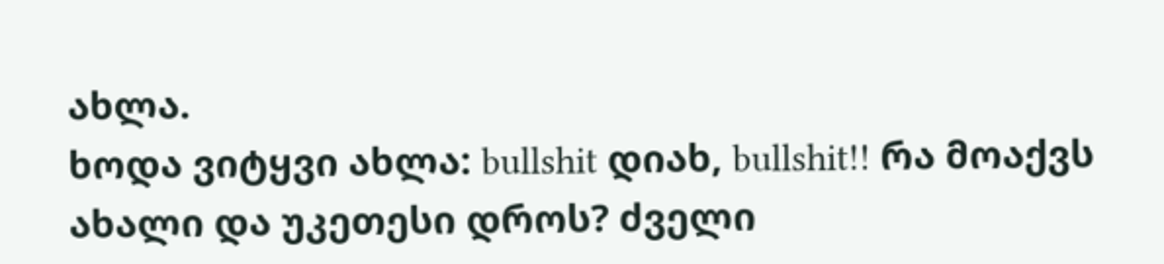ახლა.
ხოდა ვიტყვი ახლა: bullshit დიახ, bullshit!! რა მოაქვს ახალი და უკეთესი დროს? ძველი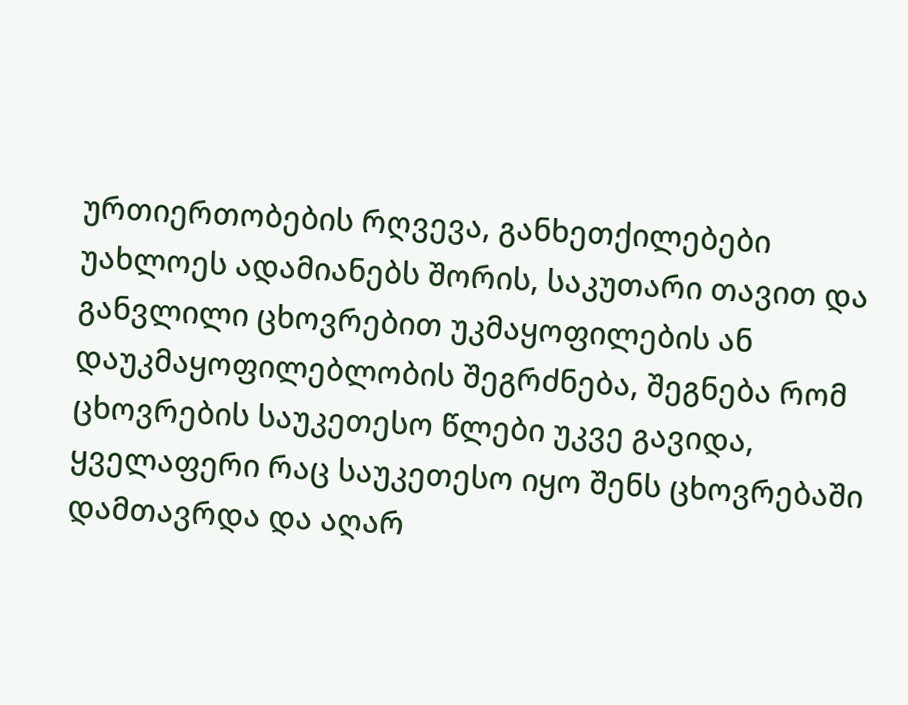ურთიერთობების რღვევა, განხეთქილებები უახლოეს ადამიანებს შორის, საკუთარი თავით და განვლილი ცხოვრებით უკმაყოფილების ან დაუკმაყოფილებლობის შეგრძნება, შეგნება რომ ცხოვრების საუკეთესო წლები უკვე გავიდა, ყველაფერი რაც საუკეთესო იყო შენს ცხოვრებაში დამთავრდა და აღარ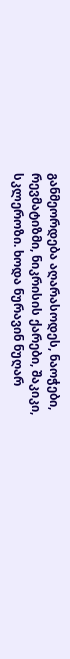განმეორდება აღარასოდეს, ნაოჭები, რევმატიზმი, ნიკრისის ქარები, შაკიკი, სკლეროზი. ხოდა ნურავინ ნუღარ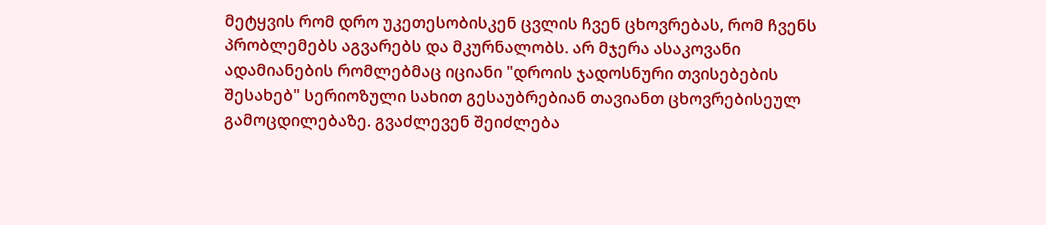მეტყვის რომ დრო უკეთესობისკენ ცვლის ჩვენ ცხოვრებას, რომ ჩვენს პრობლემებს აგვარებს და მკურნალობს. არ მჯერა ასაკოვანი ადამიანების რომლებმაც იციანი "დროის ჯადოსნური თვისებების შესახებ" სერიოზული სახით გესაუბრებიან თავიანთ ცხოვრებისეულ გამოცდილებაზე. გვაძლევენ შეიძლება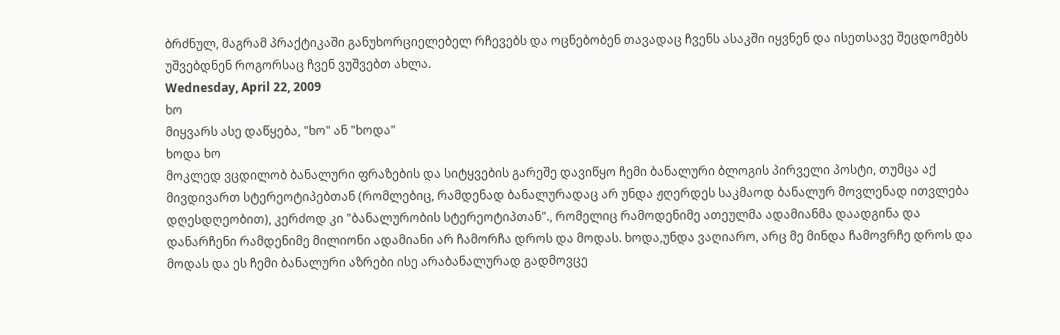ბრძნულ, მაგრამ პრაქტიკაში განუხორციელებელ რჩევებს და ოცნებობენ თავადაც ჩვენს ასაკში იყვნენ და ისეთსავე შეცდომებს უშვებდნენ როგორსაც ჩვენ ვუშვებთ ახლა.
Wednesday, April 22, 2009
ხო
მიყვარს ასე დაწყება, "ხო" ან "ხოდა"
ხოდა ხო
მოკლედ ვცდილობ ბანალური ფრაზების და სიტყვების გარეშე დავიწყო ჩემი ბანალური ბლოგის პირველი პოსტი, თუმცა აქ მივდივართ სტერეოტიპებთან (რომლებიც, რამდენად ბანალურადაც არ უნდა ჟღერდეს საკმაოდ ბანალურ მოვლენად ითვლება დღესდღეობით), კერძოდ კი "ბანალურობის სტერეოტიპთან"., რომელიც რამოდენიმე ათეულმა ადამიანმა დაადგინა და დანარჩენი რამდენიმე მილიონი ადამიანი არ ჩამორჩა დროს და მოდას. ხოდა,უნდა ვაღიარო, არც მე მინდა ჩამოვრჩე დროს და მოდას და ეს ჩემი ბანალური აზრები ისე არაბანალურად გადმოვცე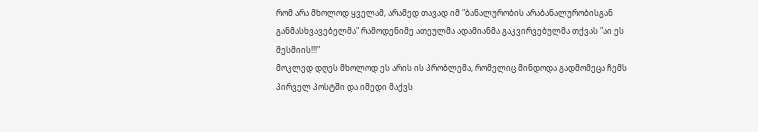რომ არა მხოლოდ ყველამ, არამედ თავად იმ "ბანალურობის არაბანალურობისგან განმასხვავებელმა" რამოდენიმე ათეულმა ადამიანმა გაკვირვებულმა თქვას "აი ეს მესმიის!!!"
მოკლედ დღეს მხოლოდ ეს არის ის პრობლემა, რომელიც მინდოდა გადმომეცა ჩემს პირველ პოსტში და იმედი მაქვს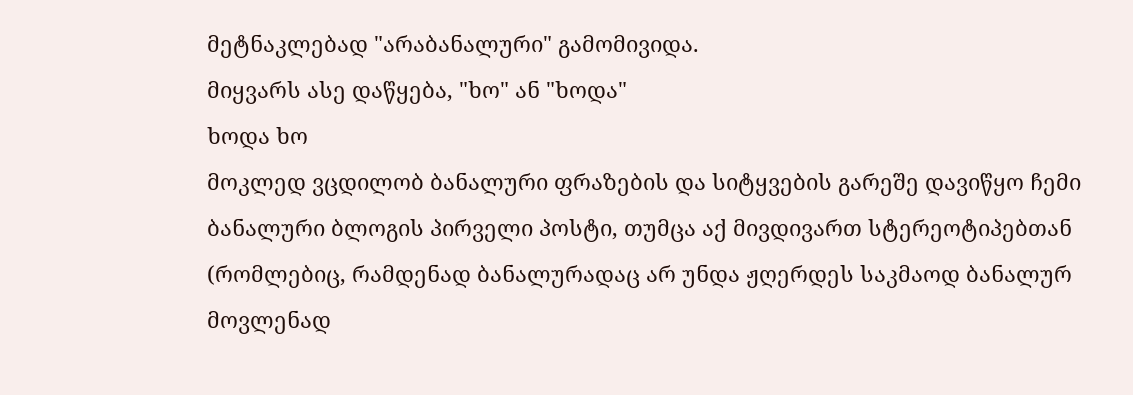მეტნაკლებად "არაბანალური" გამომივიდა.
მიყვარს ასე დაწყება, "ხო" ან "ხოდა"
ხოდა ხო
მოკლედ ვცდილობ ბანალური ფრაზების და სიტყვების გარეშე დავიწყო ჩემი ბანალური ბლოგის პირველი პოსტი, თუმცა აქ მივდივართ სტერეოტიპებთან (რომლებიც, რამდენად ბანალურადაც არ უნდა ჟღერდეს საკმაოდ ბანალურ მოვლენად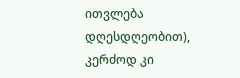ითვლება დღესდღეობით), კერძოდ კი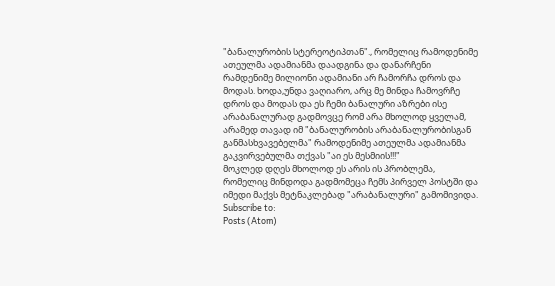"ბანალურობის სტერეოტიპთან"., რომელიც რამოდენიმე ათეულმა ადამიანმა დაადგინა და დანარჩენი რამდენიმე მილიონი ადამიანი არ ჩამორჩა დროს და მოდას. ხოდა,უნდა ვაღიარო, არც მე მინდა ჩამოვრჩე დროს და მოდას და ეს ჩემი ბანალური აზრები ისე არაბანალურად გადმოვცე რომ არა მხოლოდ ყველამ, არამედ თავად იმ "ბანალურობის არაბანალურობისგან განმასხვავებელმა" რამოდენიმე ათეულმა ადამიანმა გაკვირვებულმა თქვას "აი ეს მესმიის!!!"
მოკლედ დღეს მხოლოდ ეს არის ის პრობლემა, რომელიც მინდოდა გადმომეცა ჩემს პირველ პოსტში და იმედი მაქვს მეტნაკლებად "არაბანალური" გამომივიდა.
Subscribe to:
Posts (Atom)